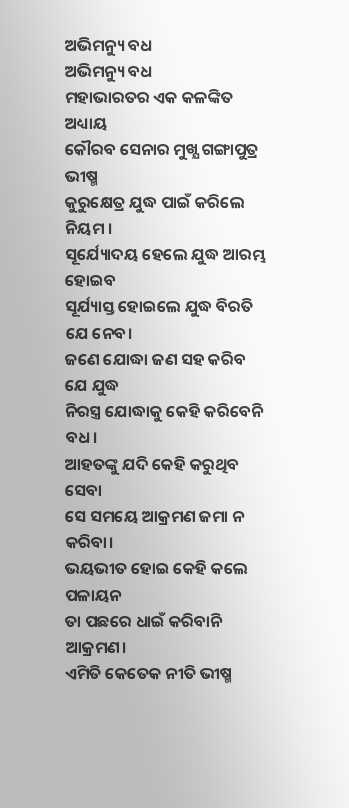ଅଭିମନ୍ୟୁ ବଧ
ଅଭିମନ୍ୟୁ ବଧ
ମହାଭାରତର ଏକ କଳଙ୍କିତ ଅଧ୍ୟାୟ
କୌରବ ସେନାର ମୁଖ୍ଯ ଗଙ୍ଗାପୁତ୍ର ଭୀଷ୍ମ
କୁରୁକ୍ଷେତ୍ର ଯୁଦ୍ଧ ପାଇଁ କରିଲେ ନିୟମ ।
ସୂର୍ଯ୍ୟୋଦୟ ହେଲେ ଯୁଦ୍ଧ ଆରମ୍ଭ ହୋଇବ
ସୂର୍ଯ୍ୟାସ୍ତ ହୋଇଲେ ଯୁଦ୍ଧ ବିରତି ଯେ ନେବ।
ଜଣେ ଯୋଦ୍ଧା ଜଣ ସହ କରିବ ଯେ ଯୁଦ୍ଧ
ନିରସ୍ତ୍ର ଯୋଦ୍ଧାକୁ କେହି କରିବେନି ବଧ।
ଆହତଙ୍କୁ ଯଦି କେହି କରୁଥିବ ସେବା
ସେ ସମୟେ ଆକ୍ରମଣ ଜମା ନ କରିବା।
ଭୟଭୀତ ହୋଇ କେହି କଲେ ପଳାୟନ
ତା ପଛରେ ଧାଇଁ କରିବାନି ଆକ୍ରମଣ।
ଏମିତି କେତେକ ନୀତି ଭୀଷ୍ମ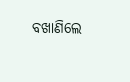ବଖାଣିଲେ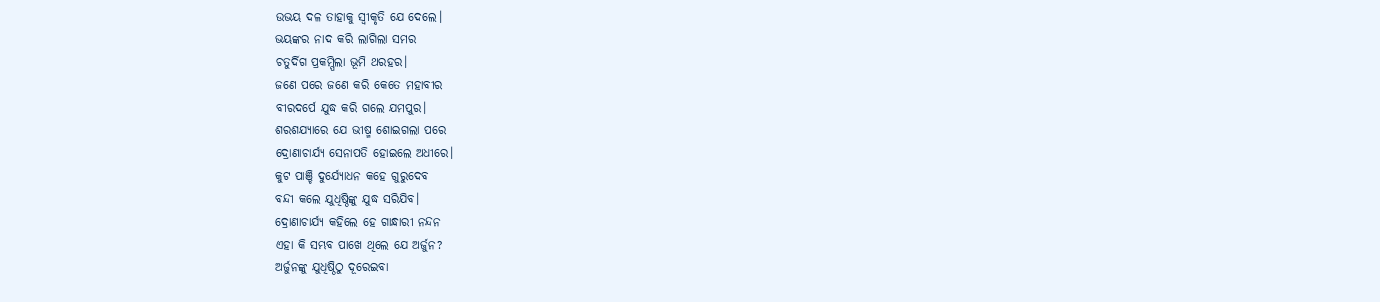ଉଭୟ ଦଳ ତାହାକୁ ସ୍ୱୀକୃତି ଯେ ଦେଲେ।
ଭୟଙ୍କର ନାଦ କରି ଲାଗିଲା ସମର
ଚତୁର୍ଦିଗ ପ୍ରକମ୍ପିଲା ଭୂମି ଥରହର।
ଜଣେ ପରେ ଜଣେ କରି କେତେ ମହାବୀର
ବୀରଦର୍ପେ ଯୁଦ୍ଧ କରି ଗଲେ ଯମପୁର।
ଶରଶଯ୍ୟାରେ ଯେ ଭୀଷ୍ମ ଶୋଇଗଲା ପରେ
ଦ୍ରୋଣାଚାର୍ଯ୍ୟ ସେନାପତି ହୋଇଲେ ଅଧୀରେ।
କୁଟ ପାଞ୍ଚି ଦୁର୍ଯ୍ୟୋଧନ କହେ ଗୁରୁଦେବ
ବନ୍ଦୀ କଲେ ଯୁଧିଷ୍ଠିଙ୍କୁ ଯୁଦ୍ଧ ସରିଯିବ।
ଦ୍ରୋଣାଚାର୍ଯ୍ୟ କହିଲେ ହେ ଗାନ୍ଧାରୀ ନନ୍ଦନ
ଏହା କି ସମ୍ଭବ ପାଖେ ଥିଲେ ଯେ ଅର୍ଜୁନ?
ଅର୍ଜୁନଙ୍କୁ ଯୁଧିଷ୍ଠିଠୁ ଦୂରେଇବା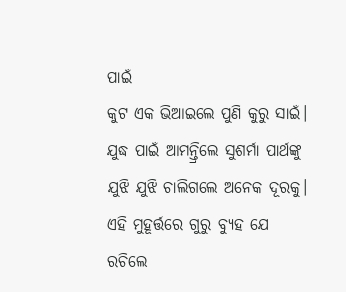ପାଇଁ
କୁଟ ଏକ ଭିଆଇଲେ ପୁଣି କୁରୁ ସାଇଁ।
ଯୁଦ୍ଧ ପାଇଁ ଆମନ୍ତ୍ରିଲେ ସୁଶର୍ମା ପାର୍ଥଙ୍କୁ
ଯୁଝି ଯୁଝି ଚାଲିଗଲେ ଅନେକ ଦୂରକୁ।
ଏହି ମୁହୂର୍ତ୍ତରେ ଗୁରୁ ବ୍ୟୁହ ଯେ ରଚିଲେ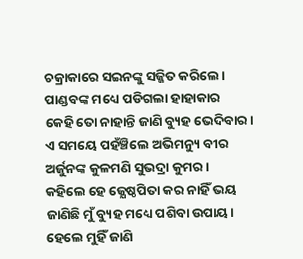ଚକ୍ରାକାରେ ସଇନଙ୍କୁ ସଜ୍ଜିତ କରିଲେ।
ପାଣ୍ଡବଙ୍କ ମଧ୍ୟେ ପଡିଗଲା ହାହାକାର
କେହି ତୋ ନାହାନ୍ତି ଜାଣି ବ୍ୟୁହ ଭେଦିବାର।
ଏ ସମୟେ ପହଁଞ୍ଚିଲେ ଅଭିମନ୍ୟୁ ବୀର
ଅର୍ଜୁନଙ୍କ କୁଳମଣି ସୁଭଦ୍ରା କୁମର।
କହିଲେ ହେ ଜ୍ଯେଷ୍ଠପିତା କର ନାହିଁ ଭୟ
ଜାଣିଛି ମୁଁ ବ୍ୟୁହ ମଧ୍ୟେ ପଶିବା ଉପାୟ।
ହେଲେ ମୁହିଁ ଜାଣି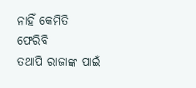ନାହିଁ କେମିତି ଫେରିବି
ତଥାପି ରାଜାଙ୍କ ପାଇଁ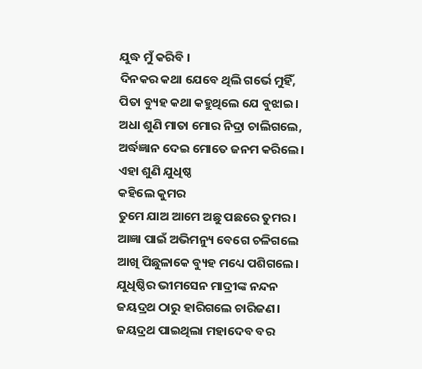ଯୁଦ୍ଧ ମୁଁ କରିବି ।
ଦିନକର କଥା ଯେବେ ଥିଲି ଗର୍ଭେ ମୁହିଁ,
ପିତା ବ୍ୟୁହ କଥା କହୁଥିଲେ ଯେ ବୁଝାଇ।
ଅଧା ଶୁଣି ମାତା ମୋର ନିଦ୍ରା ଚାଲିଗଲେ,
ଅର୍ଦ୍ଧଜ୍ଞାନ ଦେଇ ମୋତେ ଜନମ କରିଲେ।
ଏହା ଶୁଣି ଯୁଧିଷ୍ଠ
କହିଲେ କୁମର
ତୁମେ ଯାଅ ଆମେ ଅଛୁ ପଛରେ ତୁମର।
ଆଜ୍ଞା ପାଇଁ ଅଭିମନ୍ୟୁ ବେଗେ ଚଳିଗଲେ
ଆଖି ପିଛୁଳାକେ ବ୍ୟୁହ ମଧ୍ୟେ ପଶିଗଲେ।
ଯୁଧିଷ୍ଠିର ଭୀମସେନ ମାଦ୍ରୀଙ୍କ ନନ୍ଦନ
ଜୟଦ୍ରଥ ଠାରୁ ହାରିଗଲେ ଚାରିଜଣ।
ଜୟଦ୍ରଥ ପାଇଥିଲା ମହାଦେବ ବର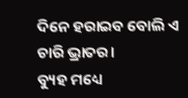ଦିନେ ହରାଇବ ବୋଲି ଏ ଚାରି ଭ୍ରାତର।
ବ୍ୟୁହ ମଧ୍ୟେ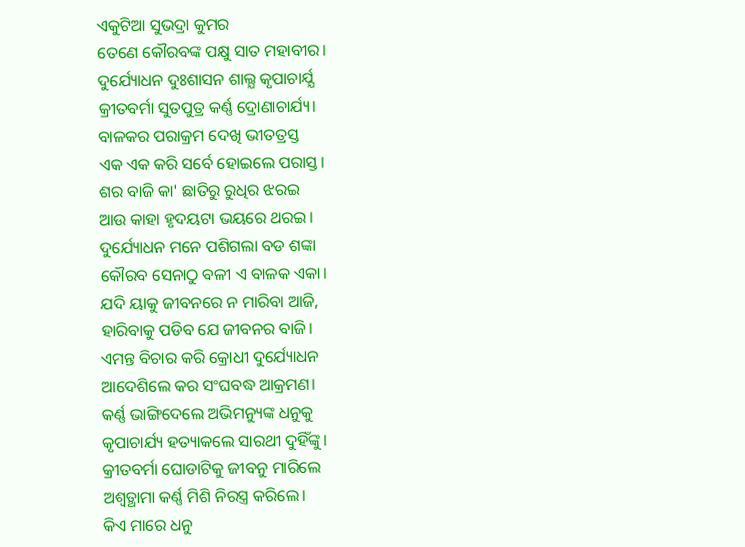ଏକୁଟିଆ ସୁଭଦ୍ରା କୁମର
ତେଣେ କୌରବଙ୍କ ପକ୍ଷୁ ସାତ ମହାବୀର।
ଦୁର୍ଯ୍ୟୋଧନ ଦୁଃଶାସନ ଶାଲ୍ଯ କୃପାଚାର୍ଯ୍ଯ
କ୍ରୀତବର୍ମା ସୁତପୁତ୍ର କର୍ଣ୍ଣ ଦ୍ରୋଣାଚାର୍ଯ୍ୟ।
ବାଳକର ପରାକ୍ରମ ଦେଖି ଭୀତତ୍ରସ୍ତ
ଏକ ଏକ କରି ସର୍ବେ ହୋଇଲେ ପରାସ୍ତ।
ଶର ବାଜି କା' ଛାତିରୁ ରୁଧିର ଝରଇ
ଆଉ କାହା ହୃଦୟଟା ଭୟରେ ଥରଇ।
ଦୁର୍ଯ୍ୟୋଧନ ମନେ ପଶିଗଲା ବଡ ଶଙ୍କା
କୌରବ ସେନାଠୁ ବଳୀ ଏ ବାଳକ ଏକା।
ଯଦି ୟାକୁ ଜୀବନରେ ନ ମାରିବା ଆଜି,
ହାରିବାକୁ ପଡିବ ଯେ ଜୀବନର ବାଜି।
ଏମନ୍ତ ବିଚାର କରି କ୍ରୋଧୀ ଦୁର୍ଯ୍ୟୋଧନ
ଆଦେଶିଲେ କର ସଂଘବଦ୍ଧ ଆକ୍ରମଣ।
କର୍ଣ୍ଣ ଭାଙ୍ଗିଦେଲେ ଅଭିମନ୍ୟୁଙ୍କ ଧନୁକୁ
କୃପାଚାର୍ଯ୍ୟ ହତ୍ୟାକଲେ ସାରଥୀ ଦୁହିଁଙ୍କୁ।
କ୍ରୀତବର୍ମା ଘୋଡାଟିକୁ ଜୀବନୁ ମାରିଲେ
ଅଶ୍ଵତ୍ଥାମା କର୍ଣ୍ଣ ମିଶି ନିରସ୍ତ୍ର କରିଲେ।
କିଏ ମାରେ ଧନୁ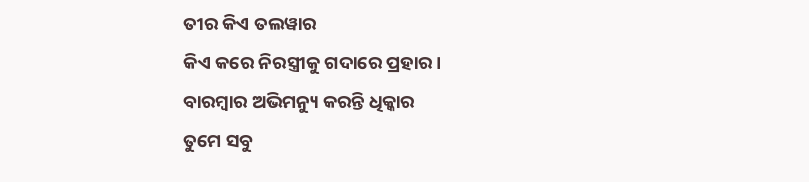ତୀର କିଏ ତଲୱାର
କିଏ କରେ ନିରସ୍ତ୍ରୀକୁ ଗଦାରେ ପ୍ରହାର।
ବାରମ୍ବାର ଅଭିମନ୍ୟୁ କରନ୍ତି ଧିକ୍କାର
ତୁମେ ସବୁ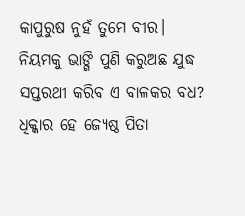କାପୁରୁଷ ନୁହଁ ତୁମେ ବୀର।
ନିୟମକୁ ଭାଙ୍ଗି ପୁଣି କରୁଅଛ ଯୁଦ୍ଧ
ସପ୍ତରଥୀ କରିବ ଏ ବାଳକର ବଧ?
ଧିକ୍କାର ହେ ଜ୍ଯେଷ୍ଠ ପିତା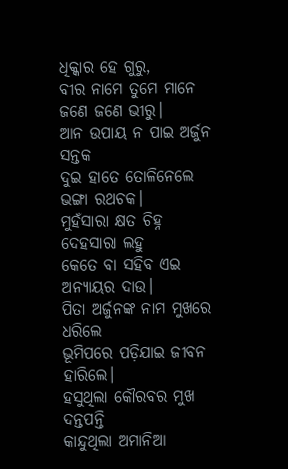ଧିକ୍କାର ହେ ଗୁରୁ,
ବୀର ନାମେ ତୁମେ ମାନେ ଜଣେ ଜଣେ ଭୀରୁ।
ଆନ ଉପାୟ ନ ପାଇ ଅର୍ଜୁନ ସନ୍ତକ
ଦୁଇ ହାତେ ତୋଳିନେଲେ ଭଙ୍ଗା ରଥଚକ।
ମୁହଁସାରା କ୍ଷତ ଚିହ୍ନ ଦେହସାରା ଲହୁ
କେତେ ବା ସହିବ ଏଇ ଅନ୍ୟାୟର ଦାଉ।
ପିତା ଅର୍ଜୁନଙ୍କ ନାମ ମୁଖରେ ଧରିଲେ
ଭୂମିପରେ ପଡ଼ିଯାଇ ଜୀବନ ହାରିଲେ।
ହସୁଥିଲା କୌରବର ମୁଖ ଦନ୍ତପନ୍ତି
କାନ୍ଦୁଥିଲା ଅମାନିଆ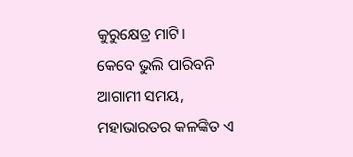କୁରୁକ୍ଷେତ୍ର ମାଟି।
କେବେ ଭୁଲି ପାରିବନି ଆଗାମୀ ସମୟ,
ମହାଭାରତର କଳଙ୍କିତ ଏ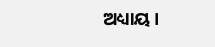ଅଧ୍ୟାୟ।